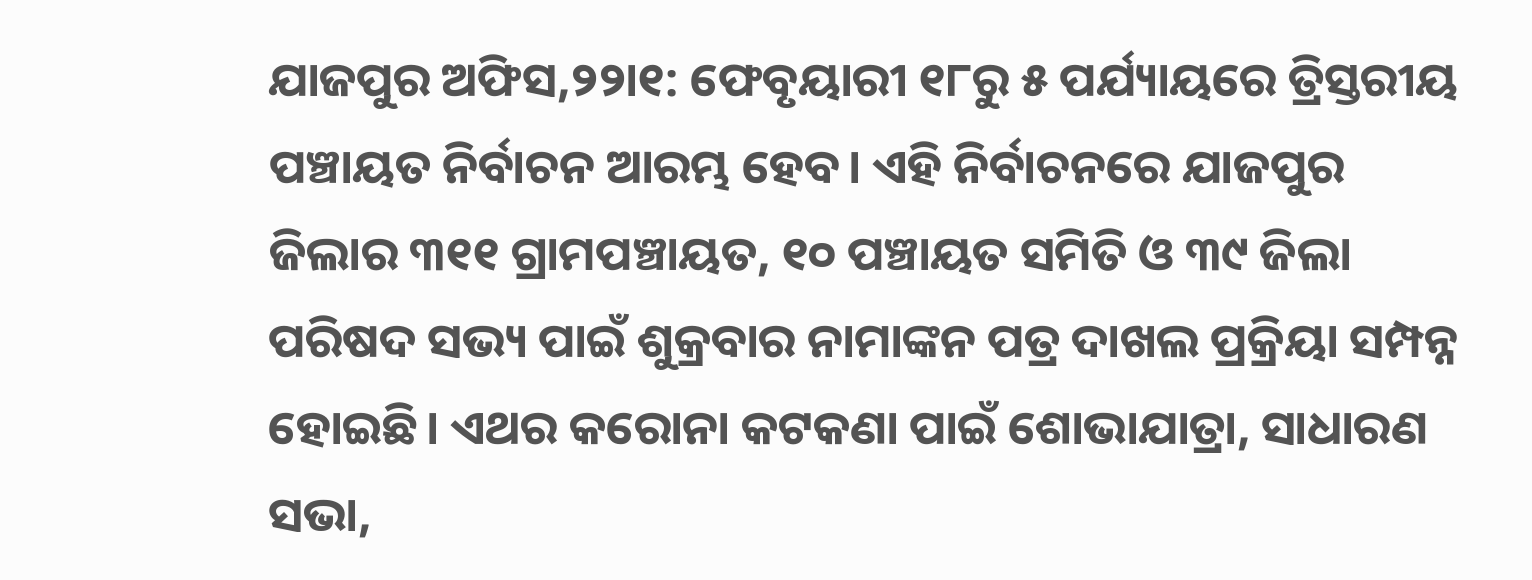ଯାଜପୁର ଅଫିସ,୨୨ା୧: ଫେବୃୟାରୀ ୧୮ରୁ ୫ ପର୍ଯ୍ୟାୟରେ ତ୍ରିସ୍ତରୀୟ ପଞ୍ଚାୟତ ନିର୍ବାଚନ ଆରମ୍ଭ ହେବ। ଏହି ନିର୍ବାଚନରେ ଯାଜପୁର ଜିଲାର ୩୧୧ ଗ୍ରାମପଞ୍ଚାୟତ, ୧୦ ପଞ୍ଚାୟତ ସମିତି ଓ ୩୯ ଜିଲା ପରିଷଦ ସଭ୍ୟ ପାଇଁ ଶୁକ୍ରବାର ନାମାଙ୍କନ ପତ୍ର ଦାଖଲ ପ୍ରକ୍ରିୟା ସମ୍ପନ୍ନ ହୋଇଛି। ଏଥର କରୋନା କଟକଣା ପାଇଁ ଶୋଭାଯାତ୍ରା, ସାଧାରଣ ସଭା,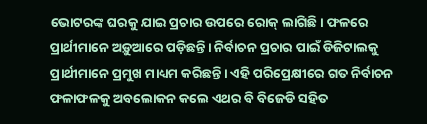ଭୋଟରଙ୍କ ଘରକୁ ଯାଇ ପ୍ରଚାର ଉପରେ ରୋକ୍ ଲାଗିଛି। ଫଳରେ ପ୍ରାର୍ଥୀମାନେ ଅଡ଼ୁଆରେ ପଡ଼ିଛନ୍ତି। ନିର୍ବାଚନ ପ୍ରଚାର ପାଇଁ ଡିଜିଟାଲକୁ ପ୍ରାର୍ଥୀମାନେ ପ୍ରମୁଖ ମାଧ୍ୟମ କରିଛନ୍ତି। ଏହି ପରିପ୍ରେକ୍ଷୀରେ ଗତ ନିର୍ବାଚନ ଫଳାଫଳକୁ ଅବଲୋକନ କଲେ ଏଥର ବି ବିଜେଡି ସହିତ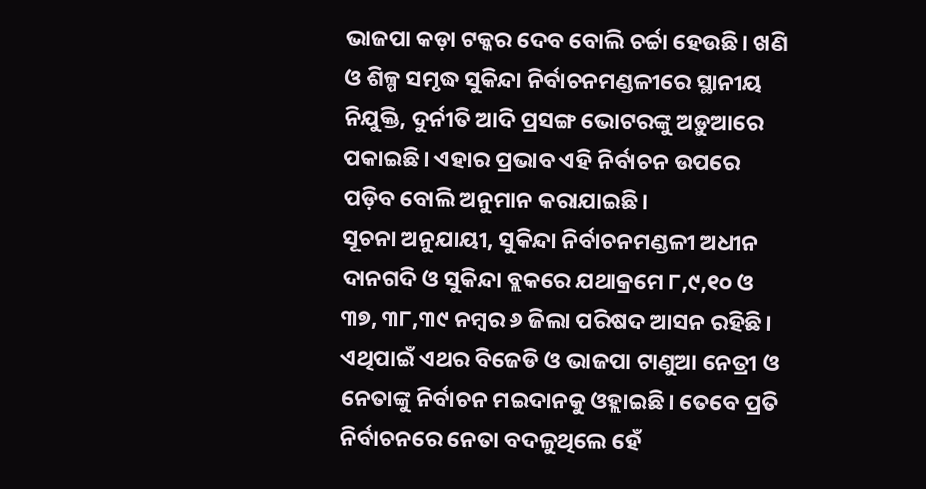ଭାଜପା କଡ଼ା ଟକ୍କର ଦେବ ବୋଲି ଚର୍ଚ୍ଚା ହେଉଛି। ଖଣି ଓ ଶିଳ୍ପ ସମୃଦ୍ଧ ସୁକିନ୍ଦା ନିର୍ବାଚନମଣ୍ଡଳୀରେ ସ୍ଥାନୀୟ ନିଯୁକ୍ତି, ଦୁର୍ନୀତି ଆଦି ପ୍ରସଙ୍ଗ ଭୋଟରଙ୍କୁ ଅଡ଼ୁଆରେ ପକାଇଛି। ଏହାର ପ୍ରଭାବ ଏହି ନିର୍ବାଚନ ଉପରେ ପଡ଼ିବ ବୋଲି ଅନୁମାନ କରାଯାଇଛି।
ସୂଚନା ଅନୁଯାୟୀ, ସୁକିନ୍ଦା ନିର୍ବାଚନମଣ୍ଡଳୀ ଅଧୀନ ଦାନଗଦି ଓ ସୁକିନ୍ଦା ବ୍ଲକରେ ଯଥାକ୍ରମେ ୮,୯,୧୦ ଓ ୩୭, ୩୮,୩୯ ନମ୍ବର ୬ ଜିଲା ପରିଷଦ ଆସନ ରହିଛି। ଏଥିପାଇଁ ଏଥର ବିଜେଡି ଓ ଭାଜପା ଟାଣୁଆ ନେତ୍ରୀ ଓ ନେତାଙ୍କୁ ନିର୍ବାଚନ ମଇଦାନକୁ ଓହ୍ଲାଇଛି। ତେବେ ପ୍ରତି ନିର୍ବାଚନରେ ନେତା ବଦଳୁଥିଲେ ହେଁ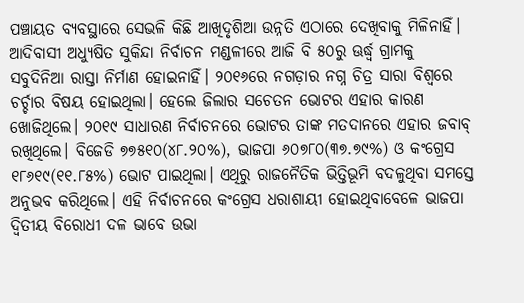ପଞ୍ଚାୟତ ବ୍ୟବସ୍ଥାରେ ସେଭଳି କିଛି ଆଖିଦୃଶିଆ ଉନ୍ନତି ଏଠାରେ ଦେଖିବାକୁ ମିଳିନାହିଁ। ଆଦିବାସୀ ଅଧ୍ୟୁଷିତ ସୁକିନ୍ଦା ନିର୍ବାଚନ ମଣ୍ଡଳୀରେ ଆଜି ବି ୫୦ରୁ ଊର୍ଦ୍ଧ୍ୱ ଗ୍ରାମକୁ ସବୁଦିନିଆ ରାସ୍ତା ନିର୍ମାଣ ହୋଇନାହିଁ। ୨୦୧୬ରେ ନଗଡ଼ାର ନଗ୍ନ ଚିତ୍ର ସାରା ବିଶ୍ୱରେ ଚର୍ଚ୍ଚାର ବିଷୟ ହୋଇଥିଲା। ହେଲେ ଜିଲାର ସଚେତନ ଭୋଟର ଏହାର କାରଣ ଖୋଜିଥିଲେ। ୨୦୧୯ ସାଧାରଣ ନିର୍ବାଚନରେ ଭୋଟର ତାଙ୍କ ମତଦାନରେ ଏହାର ଜବାବ୍ ରଖିଥିଲେ। ବିଜେଡି ୭୭୫୧୦(୪୮.୨୦%), ଭାଜପା ୬୦୭୮୦(୩୭.୭୯%) ଓ କଂଗ୍ରେସ ୧୮୬୧୯(୧୧.୮୫%) ଭୋଟ ପାଇଥିଲା। ଏଥିରୁ ରାଜନୈତିକ ଭିତ୍ତିଭୂମି ବଦଳୁଥିବା ସମସ୍ତେ ଅନୁଭବ କରିଥିଲେ। ଏହି ନିର୍ବାଚନରେ କଂଗ୍ରେସ ଧରାଶାୟୀ ହୋଇଥିବାବେଳେ ଭାଜପା ଦ୍ୱିତୀୟ ବିରୋଧୀ ଦଳ ଭାବେ ଉଭା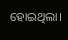ହୋଇଥିଲା।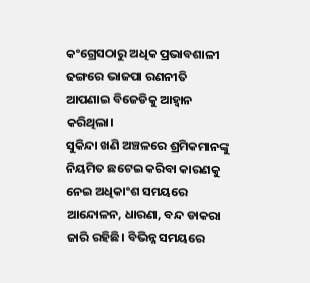କଂଗ୍ରେସଠାରୁ ଅଧିକ ପ୍ରଭାବଶାଳୀ ଢଙ୍ଗରେ ଭାଜପା ରଣନୀତି ଆପଣାଇ ବିଜେଡିକୁ ଆହ୍ବାନ କରିଥିଲା।
ସୁକିନ୍ଦା ଖଣି ଅଞ୍ଚଳରେ ଶ୍ରମିକମାନଙ୍କୁ ନିୟମିତ ଛଟେଇ କରିବା କାରଣକୁ ନେଇ ଅଧିକାଂଶ ସମୟରେ ଆନ୍ଦୋଳନ, ଧାରଣା, ବନ୍ଦ ଡାକରା ଜାରି ରହିଛି। ବିଭିନ୍ନ ସମୟରେ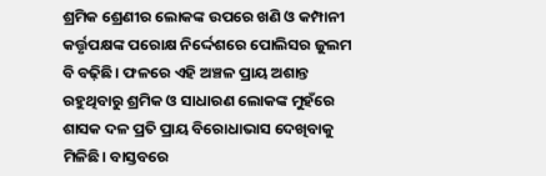ଶ୍ରମିକ ଶ୍ରେଣୀର ଲୋକଙ୍କ ଉପରେ ଖଣି ଓ କମ୍ପାନୀ କର୍ତ୍ତୃପକ୍ଷଙ୍କ ପରୋକ୍ଷ ନିର୍ଦ୍ଦେଶରେ ପୋଲିସର ଜୁଲମ ବି ବଢ଼ିଛି। ଫଳରେ ଏହି ଅଞ୍ଚଳ ପ୍ରାୟ ଅଶାନ୍ତ ରହୁଥିବାରୁ ଶ୍ରମିକ ଓ ସାଧାରଣ ଲୋକଙ୍କ ମୁହଁରେ ଶାସକ ଦଳ ପ୍ରତି ପ୍ରାୟ ବିରୋଧାଭାସ ଦେଖିବାକୁ ମିଳିଛି। ବାସ୍ତବରେ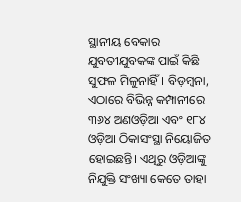ସ୍ଥାନୀୟ ବେକାର ଯୁବତୀଯୁବକଙ୍କ ପାଇଁ କିଛି ସୁଫଳ ମିଳୁନାହିଁ। ବିଡ଼ମ୍ବନା, ଏଠାରେ ବିଭିନ୍ନ କମ୍ପାନୀରେ ୩୬୪ ଅଣଓଡ଼ିଆ ଏବଂ ୧୮୪ ଓଡ଼ିଆ ଠିକାସଂସ୍ଥା ନିୟୋଜିତ ହୋଇଛନ୍ତି। ଏଥିରୁ ଓଡ଼ିଆଙ୍କୁ ନିଯୁକ୍ତି ସଂଖ୍ୟା କେତେ ତାହା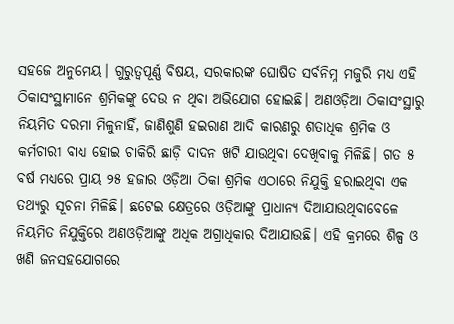ସହଜେ ଅନୁମେୟ। ଗୁରୁତ୍ୱପୂର୍ଣ୍ଣ ବିଷୟ, ସରକାରଙ୍କ ଘୋଷିତ ସର୍ବନିମ୍ନ ମଜୁରି ମଧ୍ୟ ଏହି ଠିକାସଂସ୍ଥାମାନେ ଶ୍ରମିକଙ୍କୁ ଦେଉ ନ ଥିବା ଅଭିଯୋଗ ହୋଇଛି। ଅଣଓଡ଼ିଆ ଠିକାସଂସ୍ଥାରୁ ନିୟମିତ ଦରମା ମିଳୁନାହିଁ, ଜାଣିଶୁଣି ହଇରାଣ ଆଦି କାରଣରୁ ଶତାଧିକ ଶ୍ରମିକ ଓ କର୍ମଚାରୀ ବାଧ୍ୟ ହୋଇ ଚାକିରି ଛାଡ଼ି ଦାଦନ ଖଟି ଯାଉଥିବା ଦେଖିବାକୁ ମିଳିଛି। ଗତ ୫ ବର୍ଷ ମଧ୍ୟରେ ପ୍ରାୟ ୨୫ ହଜାର ଓଡ଼ିଆ ଠିକା ଶ୍ରମିକ ଏଠାରେ ନିଯୁକ୍ତି ହରାଇଥିବା ଏକ ତଥ୍ୟରୁ ସୂଚନା ମିଳିଛି। ଛଟେଇ କ୍ଷେତ୍ରରେ ଓଡ଼ିଆଙ୍କୁ ପ୍ରାଧାନ୍ୟ ଦିଆଯାଉଥିବାବେଳେ ନିୟମିତ ନିଯୁକ୍ତିରେ ଅଣଓଡ଼ିଆଙ୍କୁ ଅଧିକ ଅଗ୍ରାଧିକାର ଦିଆଯାଉଛି। ଏହି କ୍ରମରେ ଶିଳ୍ପ ଓ ଖଣି ଜନସହଯୋଗରେ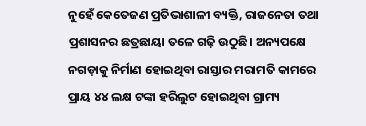ନୁହେଁ କେତେଜଣ ପ୍ରତିଭାଶାଳୀ ବ୍ୟକ୍ତି, ରାଜନେତା ତଥା ପ୍ରଶାସନର ଛତ୍ରଛାୟା ତଳେ ଗଢ଼ି ଉଠୁଛି। ଅନ୍ୟପକ୍ଷେ ନଗଡ଼ାକୁ ନିର୍ମାଣ ହୋଇଥିବା ରାସ୍ତାର ମରାମତି କାମରେ ପ୍ରାୟ ୪୪ ଲକ୍ଷ ଟଙ୍କା ହରିଲୁଟ ହୋଇଥିବା ଗ୍ରାମ୍ୟ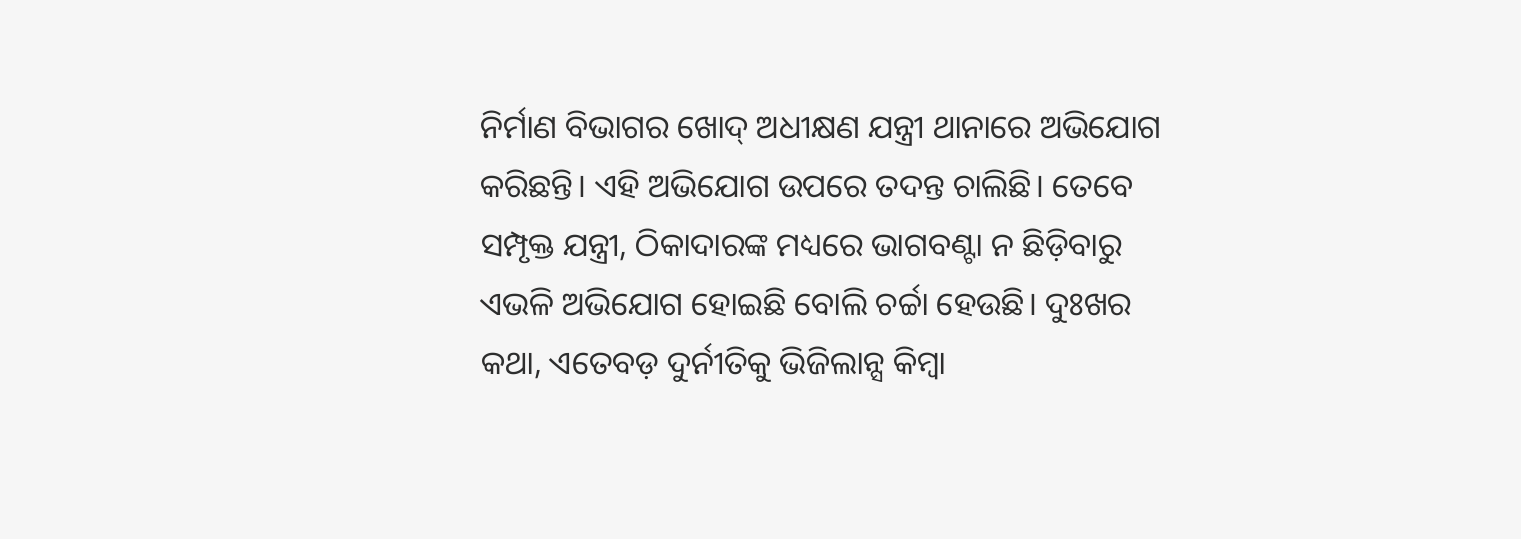ନିର୍ମାଣ ବିଭାଗର ଖୋଦ୍ ଅଧୀକ୍ଷଣ ଯନ୍ତ୍ରୀ ଥାନାରେ ଅଭିଯୋଗ କରିଛନ୍ତି। ଏହି ଅଭିଯୋଗ ଉପରେ ତଦନ୍ତ ଚାଲିଛି। ତେବେ ସମ୍ପୃକ୍ତ ଯନ୍ତ୍ରୀ, ଠିକାଦାରଙ୍କ ମଧ୍ୟରେ ଭାଗବଣ୍ଟା ନ ଛିଡ଼ିବାରୁ ଏଭଳି ଅଭିଯୋଗ ହୋଇଛି ବୋଲି ଚର୍ଚ୍ଚା ହେଉଛି। ଦୁଃଖର କଥା, ଏତେବଡ଼ ଦୁର୍ନୀତିକୁ ଭିଜିଲାନ୍ସ କିମ୍ବା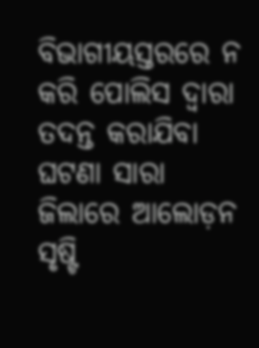ବିଭାଗୀୟସ୍ତରରେ ନ କରି ପୋଲିସ ଦ୍ୱାରା ତଦନ୍ତ କରାଯିବା ଘଟଣା ସାରା ଜିଲାରେ ଆଲୋଡ଼ନ ସୃଷ୍ଟି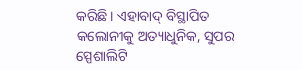କରିଛି। ଏହାବାଦ୍ ବିସ୍ଥାପିତ କଲୋନୀକୁ ଅତ୍ୟାଧୁନିକ, ସୁପର ସ୍ପେଶାଲିଟି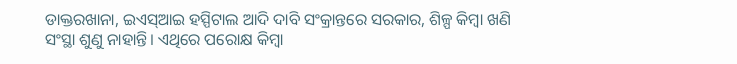ଡାକ୍ତରଖାନା, ଇଏସ୍ଆଇ ହସ୍ପିଟାଲ ଆଦି ଦାବି ସଂକ୍ରାନ୍ତରେ ସରକାର, ଶିଳ୍ପ କିମ୍ବା ଖଣି ସଂସ୍ଥା ଶୁଣୁ ନାହାନ୍ତି। ଏଥିରେ ପରୋକ୍ଷ କିମ୍ବା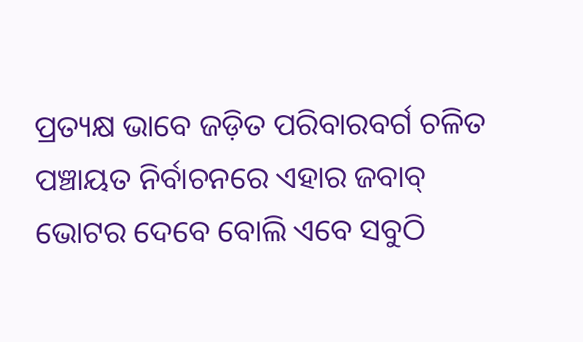ପ୍ରତ୍ୟକ୍ଷ ଭାବେ ଜଡ଼ିତ ପରିବାରବର୍ଗ ଚଳିତ ପଞ୍ଚାୟତ ନିର୍ବାଚନରେ ଏହାର ଜବାବ୍ ଭୋଟର ଦେବେ ବୋଲି ଏବେ ସବୁଠି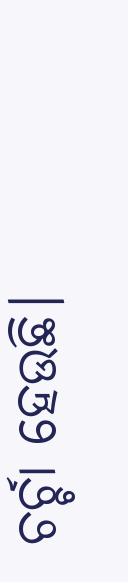ଚର୍ଚ୍ଚା ହେଉଛି।